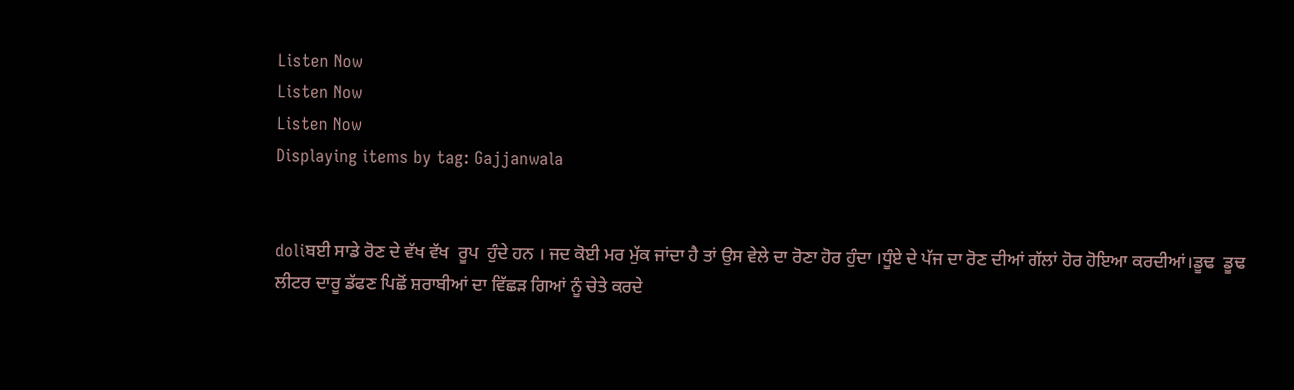Listen Now
Listen Now
Listen Now
Displaying items by tag: Gajjanwala


doliਬਈ ਸਾਡੇ ਰੋਣ ਦੇ ਵੱਖ ਵੱਖ  ਰੂਪ  ਹੁੰਦੇ ਹਨ । ਜਦ ਕੋਈ ਮਰ ਮੁੱਕ ਜਾਂਦਾ ਹੈ ਤਾਂ ਉਸ ਵੇਲੇ ਦਾ ਰੋਣਾ ਹੋਰ ਹੁੰਦਾ ।ਧੂੰਏ ਦੇ ਪੱਜ ਦਾ ਰੋਣ ਦੀਆਂ ਗੱਲਾਂ ਹੋਰ ਹੋਇਆ ਕਰਦੀਆਂ।ਡੂਢ  ਡੂਢ ਲੀਟਰ ਦਾਰੂ ਡੱਫਣ ਪਿਛੋਂ ਸ਼ਰਾਬੀਆਂ ਦਾ ਵਿੱਛੜ ਗਿਆਂ ਨੂੰ ਚੇਤੇ ਕਰਦੇ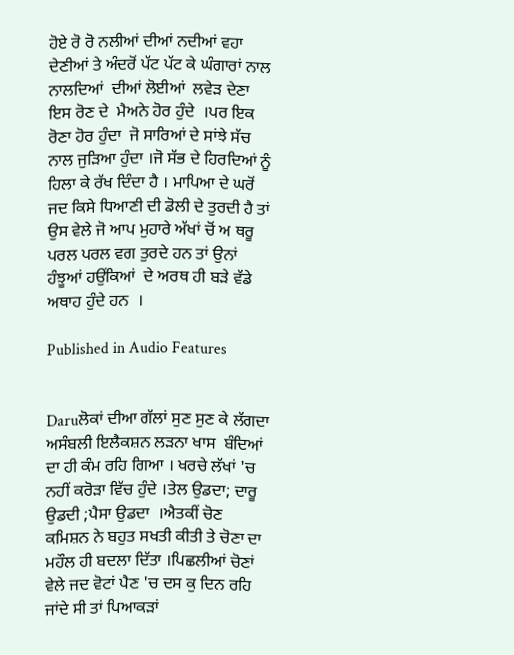ਹੋਏ ਰੋ ਰੋ ਨਲੀਆਂ ਦੀਆਂ ਨਦੀਆਂ ਵਹਾ ਦੇਣੀਆਂ ਤੇ ਅੰਦਰੋਂ ਪੱਟ ਪੱਟ ਕੇ ਘੰਗਾਰਾਂ ਨਾਲ ਨਾਲਦਿਆਂ  ਦੀਆਂ ਲੋਈਆਂ  ਲਵੇੜ ਦੇਣਾ ਇਸ ਰੋਣ ਦੇ  ਮੈਅਨੇ ਹੋਰ ਹੁੰਦੇ  ।ਪਰ ਇਕ ਰੋਣਾ ਹੋਰ ਹੁੰਦਾ  ਜੋ ਸਾਰਿਆਂ ਦੇ ਸਾਂਝੇ ਸੱਚ ਨਾਲ ਜੁੜਿਆ ਹੁੰਦਾ ।ਜੋ ਸੱਭ ਦੇ ਹਿਰਦਿਆਂ ਨੂੰ ਹਿਲਾ ਕੇ ਰੱਖ ਦਿੰਦਾ ਹੈ । ਮਾਪਿਆ ਦੇ ਘਰੋਂ ਜਦ ਕਿਸੇ ਧਿਆਣੀ ਦੀ ਡੋਲੀ ਦੇ ਤੁਰਦੀ ਹੈ ਤਾਂ ਉਸ ਵੇਲੇ ਜੋ ਆਪ ਮੁਹਾਰੇ ਅੱਖਾਂ ਚੋਂ ਅ ਥਰੂ ਪਰਲ ਪਰਲ ਵਗ ਤੁਰਦੇ ਹਨ ਤਾਂ ਉਨਾਂ  ਹੰਝੂਆਂ ਹਉਂਕਿਆਂ  ਦੇ ਅਰਥ ਹੀ ਬੜੇ ਵੱਡੇ ਅਥਾਹ ਹੁੰਦੇ ਹਨ  ।

Published in Audio Features


Daruਲੋਕਾਂ ਦੀਆ ਗੱਲਾਂ ਸੁਣ ਸੁਣ ਕੇ ਲੱਗਦਾ ਅਸੰਬਲੀ ਇਲੈਕਸ਼ਨ ਲੜਨਾ ਖਾਸ  ਬੰਦਿਆਂ ਦਾ ਹੀ ਕੰਮ ਰਹਿ ਗਿਆ । ਖਰਚੇ ਲੱਖਾਂ 'ਚ ਨਹੀਂ ਕਰੋੜਾ ਵਿੱਚ ਹੁੰਦੇ ।ਤੇਲ ਉਡਦਾ; ਦਾਰੂ ਉਡਦੀ ;ਪੈਸਾ ਉਡਦਾ  ।ਐਤਕੀਂ ਚੋਣ ਕਮਿਸ਼ਨ ਨੇ ਬਹੁਤ ਸਖਤੀ ਕੀਤੀ ਤੇ ਚੋਣਾ ਦਾ ਮਹੌਲ ਹੀ ਬਦਲਾ ਦਿੱਤਾ ।ਪਿਛਲੀਆਂ ਚੋਣਾਂ ਵੇਲੇ ਜਦ ਵੋਟਾਂ ਪੈਣ 'ਚ ਦਸ ਕੁ ਦਿਨ ਰਹਿ ਜਾਂਦੇ ਸੀ ਤਾਂ ਪਿਆਕੜਾਂ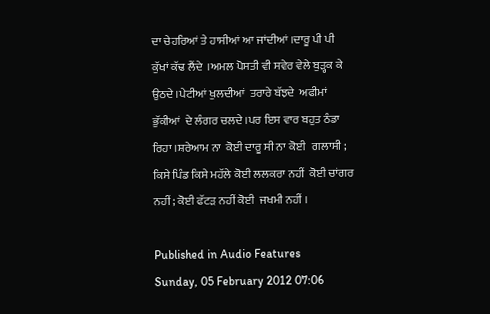ਦਾ ਚੇਹਰਿਆਂ ਤੇ ਹਾਸੀਆਂ ਆ ਜਾਂਦੀਆਂ ।ਦਾਰੂ ਪੀ ਪੀ  ਕੁੱਖਾਂ ਕੱਢ ਲੈਂਦੇ  ।ਅਮਲ ਪੋਸਤੀ ਵੀ ਸਵੇਰ ਵੇਲੇ ਬੁੜ੍ਹਕ ਕੇ ਉਠਦੇ ।ਪੇਟੀਆਂ ਖੁਲਦੀਆਂ  ਤਰਾਰੇ ਬੱਝਦੇ  ਅਫੀਮਾਂ ਭੁੱਕੀਆਂ  ਦੇ ਲੰਗਰ ਚਲਦੇ ।ਪਰ ਇਸ ਵਾਰ ਬਹੁਤ ਠੰਡਾ ਰਿਹਾ ।ਸ਼ਰੇਆਮ ਨਾ  ਕੋਈ ਦਾਰੂ ਸੀ ਨਾ ਕੋਈ   ਗਲਾਸੀ ; ਕਿਸੇ ਪਿੰਡ ਕਿਸੇ ਮਹੱਲੇ ਕੋਈ ਲਲਕਰਾ ਨਹੀਂ  ਕੋਈ ਚਾਂਗਰ ਨਹੀਂ ; ਕੋਈ ਫੱਟੜ ਨਹੀਂ ਕੋਈ  ਜਖਮੀ ਨਹੀਂ ।

Published in Audio Features
Sunday, 05 February 2012 07:06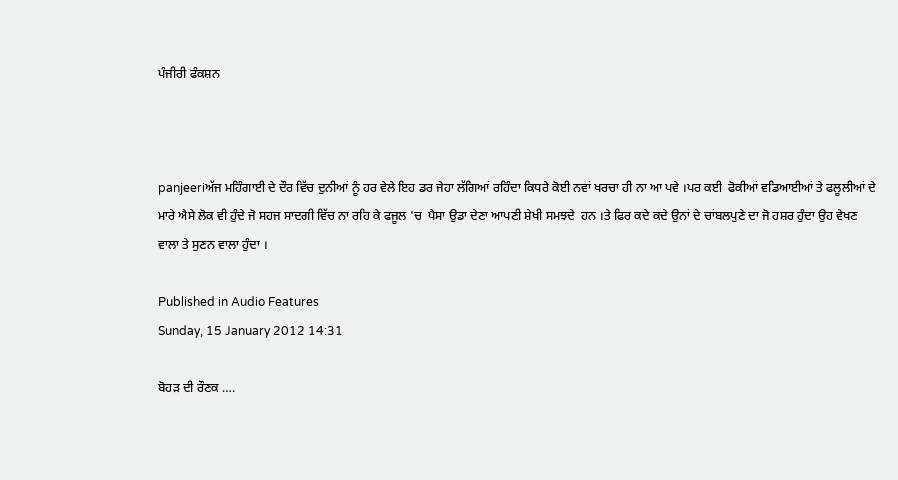ਪੰਜੀਰੀ ਫੰਕਸ਼ਨ



panjeeriਅੱਜ ਮਹਿੰਗਾਈ ਦੇ ਦੌਰ ਵਿੱਚ ਦੁਨੀਆਂ ਨੂੰ ਹਰ ਵੇਲੇ ਇਹ ਡਰ ਜੇਹਾ ਲੱਗਿਆਂ ਰਹਿੰਦਾ ਕਿਧਰੇ ਕੋਈ ਨਵਾਂ ਖਰਚਾ ਹੀ ਨਾ ਆ ਪਵੇ ।ਪਰ ਕਈ  ਫੋਕੀਆਂ ਵਡਿਆਈਆਂ ਤੇ ਫਲੂਲੀਆਂ ਦੇ ਮਾਰੇ ਐਸੇ ਲੋਕ ਵੀ ਹੁੰਦੇ ਜੋ ਸਹਜ ਸਾਦਗੀ ਵਿੱਚ ਨਾ ਰਹਿ ਕੇ ਫਜੂਲ 'ਚ  ਪੈਸਾ ਉਡਾ ਦੇਣਾ ਆਪਣੀ ਸ਼ੇਖੀ ਸਮਝਦੇ  ਹਨ ।ਤੇ ਫਿਰ ਕਦੇ ਕਦੇ ਉਨਾਂ ਦੇ ਚਾਂਬਲਪੁਣੇ ਦਾ ਜੋ ਹਸ਼ਰ ਹੁੰਦਾ ਉਹ ਵੇਖਣ ਵਾਲਾ ਤੇ ਸੁਣਨ ਵਾਲਾ ਹੁੰਦਾ ।

Published in Audio Features
Sunday, 15 January 2012 14:31

ਬੋਹੜ ਦੀ ਰੌਣਕ ….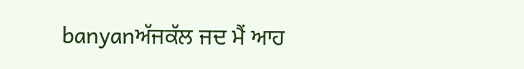banyanਅੱਜਕੱਲ ਜਦ ਮੈਂ ਆਹ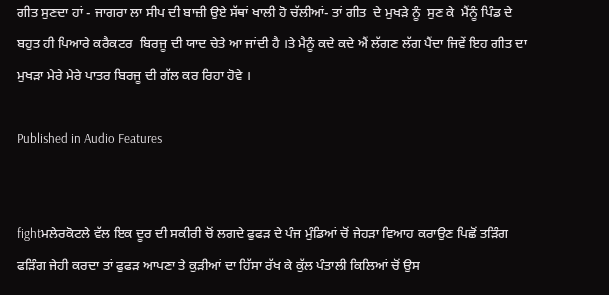ਗੀਤ ਸੁਣਦਾ ਹਾਂ - ਜਾਗਰਾ ਲਾ ਸੀਪ ਦੀ ਬਾਜ਼ੀ ਉਏ ਸੱਥਾਂ ਖਾਲੀ ਹੋ ਚੱਲੀਆਂ- ਤਾਂ ਗੀਤ  ਦੇ ਮੁਖੜੇ ਨੂੰ  ਸੁਣ ਕੇ  ਮੈਂਨੂੰ ਪਿੰਡ ਦੇ ਬਹੁਤ ਹੀ ਪਿਆਰੇ ਕਰੈਕਟਰ  ਬਿਰਜੂ ਦੀ ਯਾਦ ਚੇਤੇ ਆ ਜਾਂਦੀ ਹੈ ।ਤੇ ਮੈਨੂੰ ਕਦੇ ਕਦੇ ਐਂ ਲੱਗਣ ਲੱਗ ਪੈਂਦਾ ਜਿਵੇਂ ਇਹ ਗੀਤ ਦਾ ਮੁਖੜਾ ਮੇਰੇ ਮੇਰੇ ਪਾਤਰ ਬਿਰਜੂ ਦੀ ਗੱਲ ਕਰ ਰਿਹਾ ਹੋਵੇ ।

Published in Audio Features


fightਮਲੇਰਕੋਟਲੇ ਵੱਲ ਇਕ ਦੂਰ ਦੀ ਸਕੀਰੀ ਚੋਂ ਲਗਦੇ ਫੁਫੜ ਦੇ ਪੰਜ ਮੁੰਡਿਆਂ ਚੋਂ ਜੇਹੜਾ ਵਿਆਹ ਕਰਾਉਣ ਪਿਛੋਂ ਤੜਿੰਗ ਫੜਿੰਗ ਜੇਹੀ ਕਰਦਾ ਤਾਂ ਫੁਫੜ ਆਪਣਾ ਤੇ ਕੁੜੀਆਂ ਦਾ ਹਿੱਸਾ ਰੱਖ ਕੇ ਕੁੱਲ ਪੰਤਾਲੀ ਕਿਲਿਆਂ ਚੋਂ ਉਸ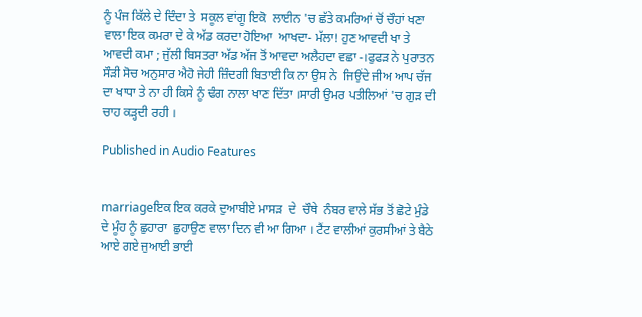ਨੂੰ ਪੰਜ ਕਿੱਲੇ ਦੇ ਦਿੰਦਾ ਤੇ  ਸਕੂਲ ਵਾਂਗੂ ਇਕੋ  ਲਾਈਨ 'ਚ ਛੱਤੇ ਕਮਰਿਆਂ ਚੋਂ ਚੌਹਾਂ ਖਣਾ ਵਾਲਾ ਇਕ ਕਮਰਾ ਦੇ ਕੇ ਅੱਡ ਕਰਦਾ ਹੋਇਆ  ਆਖਦਾ- ਮੱਲਾ! ਹੁਣ ਆਵਦੀ ਖਾ ਤੇ ਆਵਦੀ ਕਮਾ ; ਜੁੱਲੀ ਬਿਸਤਰਾ ਅੱਡ ਅੱਜ ਤੋਂ ਆਵਦਾ ਅਲੈਹਦਾ ਵਛਾ -।ਫੁਫੜ ਨੇ ਪੁਰਾਤਨ ਸੌੜੀ ਸੋਚ ਅਨੁਸਾਰ ਐਹੋ ਜੇਹੀ ਜ਼ਿੰਦਗੀ ਬਿਤਾਈ ਕਿ ਨਾ ਉਸ ਨੇ  ਜਿਉਂਦੇ ਜੀਅ ਆਪ ਚੱਜ ਦਾ ਖਾਧਾ ਤੇ ਨਾ ਹੀ ਕਿਸੇ ਨੂੰ ਢੰਗ ਨਾਲਾ ਖਾਣ ਦਿੱਤਾ ।ਸਾਰੀ ਉਮਰ ਪਤੀਲਿਆਂ 'ਚ ਗੁੜ ਦੀ ਚਾਹ ਕੜ੍ਹਦੀ ਰਹੀ ।

Published in Audio Features


marriageਇਕ ਇਕ ਕਰਕੇ ਦੁਆਬੀਏ ਮਾਸੜ  ਦੇ  ਚੌਥੇ  ਨੰਬਰ ਵਾਲੇ ਸੱਭ ਤੋਂ ਛੋਟੇ ਮੁੰਡੇ ਦੇ ਮੂੰਹ ਨੂੰ ਛੁਹਾਰਾ  ਛੁਹਾਉਣ ਵਾਲਾ ਦਿਨ ਵੀ ਆ ਗਿਆ । ਟੈਂਟ ਵਾਲੀਆਂ ਕੁਰਸੀਆਂ ਤੇ ਬੈਠੇ ਆਏ ਗਏ ਜੁਆਈ ਭਾਈ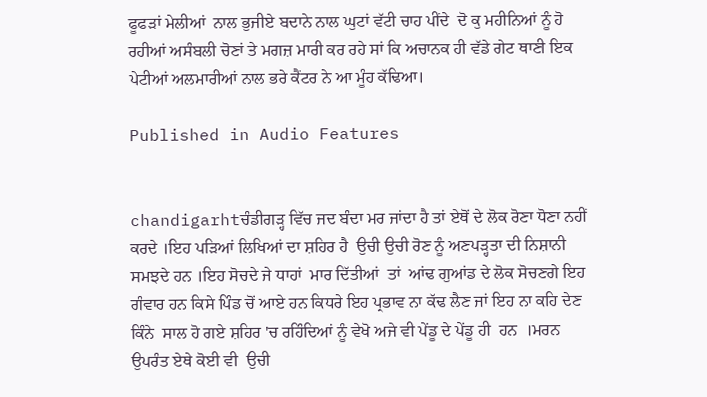ਫੂਫੜਾਂ ਮੇਲੀਆਂ  ਨਾਲ ਭੁਜੀਏ ਬਦਾਨੇ ਨਾਲ ਘੁਟਾਂ ਵੱਟੀ ਚਾਹ ਪੀਂਦੇ  ਦੋ ਕੁ ਮਹੀਨਿਆਂ ਨੂੰ ਹੋ ਰਹੀਆਂ ਅਸੰਬਲੀ ਚੋਣਾਂ ਤੇ ਮਗਜ਼ ਮਾਰੀ ਕਰ ਰਹੇ ਸਾਂ ਕਿ ਅਚਾਨਕ ਹੀ ਵੱਡੇ ਗੇਟ ਥਾਣੀ ਇਕ ਪੇਟੀਆਂ ਅਲਮਾਰੀਆਂ ਨਾਲ ਭਰੇ ਕੈਂਟਰ ਨੇ ਆ ਮੂੰਹ ਕੱਢਿਆ।

Published in Audio Features


chandigarhtਚੰਡੀਗੜ੍ਹ ਵਿੱਚ ਜਦ ਬੰਦਾ ਮਰ ਜਾਂਦਾ ਹੈ ਤਾਂ ਏਥੋਂ ਦੇ ਲੋਕ ਰੋਣਾ ਧੋਣਾ ਨਹੀਂ ਕਰਦੇ ।ਇਹ ਪੜਿਆਂ ਲਿਖਿਆਂ ਦਾ ਸ਼ਹਿਰ ਹੈ  ਉਚੀ ਉਚੀ ਰੋਣ ਨੂੰ ਅਣਪੜ੍ਹਤਾ ਦੀ ਨਿਸ਼ਾਨੀ ਸਮਝਦੇ ਹਨ ।ਇਹ ਸੋਚਦੇ ਜੇ ਧਾਹਾਂ  ਮਾਰ ਦਿੱਤੀਆਂ  ਤਾਂ  ਆਂਢ ਗੁਆਂਡ ਦੇ ਲੋਕ ਸੋਚਣਗੇ ਇਹ ਗੰਵਾਰ ਹਨ ਕਿਸੇ ਪਿੰਡ ਚੋਂ ਆਏ ਹਨ ਕਿਧਰੇ ਇਹ ਪ੍ਰਭਾਵ ਨਾ ਕੱਢ ਲੈਣ ਜਾਂ ਇਹ ਨਾ ਕਹਿ ਦੇਣ ਕਿੰਨੇ  ਸਾਲ ਹੋ ਗਏ ਸ਼ਹਿਰ 'ਚ ਰਹਿੰਦਿਆਂ ਨੂੰ ਵੇਖੋ ਅਜੇ ਵੀ ਪੇਂਡੂ ਦੇ ਪੇਂਡੂ ਹੀ  ਹਨ  ।ਮਰਨ ਉਪਰੰਤ ਏਥੇ ਕੋਈ ਵੀ  ਉਚੀ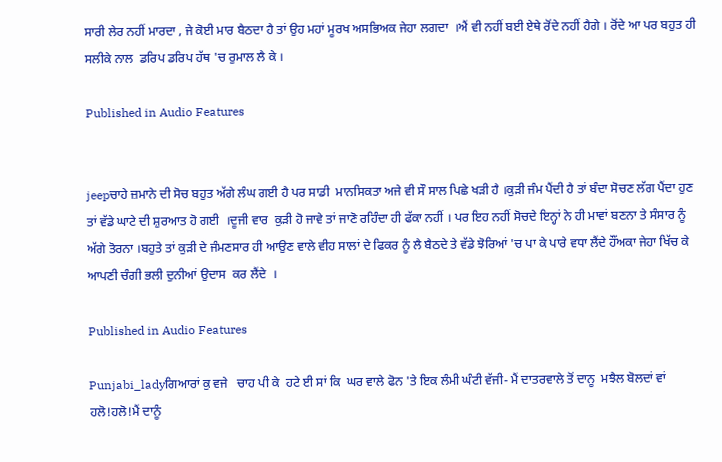ਸਾਰੀ ਲੇਰ ਨਹੀਂ ਮਾਰਦਾ , ਜੇ ਕੋਈ ਮਾਰ ਬੈਠਦਾ ਹੈ ਤਾਂ ਉਹ ਮਹਾਂ ਮੂਰਖ ਅਸਭਿਅਕ ਜੇਹਾ ਲਗਦਾ  ।ਐਂ ਵੀ ਨਹੀਂ ਬਈ ਏਥੇ ਰੋਂਦੇ ਨਹੀਂ ਹੈਗੇ । ਰੋਂਦੇ ਆ ਪਰ ਬਹੁਤ ਹੀ ਸਲੀਕੇ ਨਾਲ  ਡਰਿਪ ਡਰਿਪ ਹੱਥ 'ਚ ਰੁਮਾਲ ਲੈ ਕੇ ।

Published in Audio Features


jeepਚਾਹੇ ਜ਼ਮਾਨੇ ਦੀ ਸੋਚ ਬਹੁਤ ਅੱਗੇ ਲੰਘ ਗਈ ਹੈ ਪਰ ਸਾਡੀ  ਮਾਨਸਿਕਤਾ ਅਜੇ ਵੀ ਸੌ ਸਾਲ ਪਿਛੇ ਖੜੀ ਹੈ ।ਕੁੜੀ ਜੰਮ ਪੈਂਦੀ ਹੈ ਤਾਂ ਬੰਦਾ ਸੋਚਣ ਲੱਗ ਪੈਂਦਾ ਹੁਣ ਤਾਂ ਵੱਡੇ ਘਾਟੇ ਦੀ ਸ਼ੁਰਆਤ ਹੋ ਗਈ  ।ਦੂਜੀ ਵਾਰ  ਕੁੜੀ ਹੋ ਜਾਵੇ ਤਾਂ ਜਾਣੋ ਰਹਿੰਦਾ ਹੀ ਫੱਕਾ ਨਹੀਂ । ਪਰ ਇਹ ਨਹੀਂ ਸੋਚਦੇ ਇਨ੍ਹਾਂ ਨੇ ਹੀ ਮਾਵਾਂ ਬਣਨਾ ਤੇ ਸੰਸਾਰ ਨੂੰ ਅੱਗੇ ਤੋਰਨਾ ।ਬਹੁਤੇ ਤਾਂ ਕੁੜੀ ਦੇ ਜੰਮਣਸਾਰ ਹੀ ਆਉਣ ਵਾਲੇ ਵੀਹ ਸਾਲਾਂ ਦੇ ਫਿਕਰ ਨੂੰ ਲੈ ਬੈਠਦੇ ਤੇ ਵੱਡੇ ਝੋਰਿਆਂ 'ਚ ਪਾ ਕੇ ਪਾਰੇ ਵਧਾ ਲੈਂਦੇ ਹੌਂਅਕਾ ਜੇਹਾ ਖਿੱਚ ਕੇ ਆਪਣੀ ਚੰਗੀ ਭਲੀ ਦੁਨੀਆਂ ਉਦਾਸ  ਕਰ ਲੈਂਦੇ  ।

Published in Audio Features

Punjabi_ladyਗਿਆਰਾਂ ਕੁ ਵਜੇ   ਚਾਹ ਪੀ ਕੇ  ਹਟੇ ਈ ਸਾਂ ਕਿ  ਘਰ ਵਾਲੇ ਫੋਨ 'ਤੇ ਇਕ ਲੰਮੀ ਘੰਟੀ ਵੱਜੀ- ਮੈਂ ਦਾਤਰਵਾਲੇ ਤੋਂ ਦਾਨੂ  ਮਝੈਲ ਬੋਲਦਾਂ ਵਾਂ ਹਲੋ!ਹਲੋ!ਮੈਂ ਦਾਨੂੰ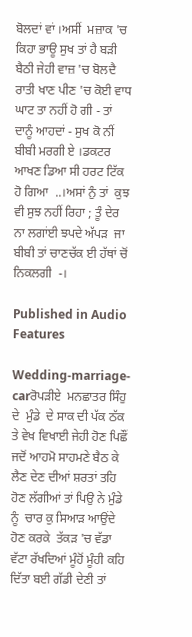ਬੋਲਦਾਂ ਵਾਂ ।ਅਸੀਂ  ਮਜ਼ਾਕ 'ਚ ਕਿਹਾ ਭਾਊ ਸੁਖ ਤਾਂ ਹੈ ਬੜੀ ਬੈਠੀ ਜੇਹੀ ਵਾਜ਼ 'ਚ ਬੋਲਦੈ  ਰਾਤੀ ਖਾਣ ਪੀਣ 'ਚ ਕੋਈ ਵਾਧ ਘਾਟ ਤਾ ਨਹੀਂ ਹੋ ਗੀ - ਤਾਂ ਦਾਨੂੰ ਆਹਦਾਂ - ਸੁਖ ਕੋ ਨੀਂ  ਬੀਬੀ ਮਰਗੀ ਏ ।ਡਕਟਰ ਆਖਣ ਡਿਆ ਸੀ ਹਰਟ ਟਿੱਕ ਹੋ ਗਿਆ  ..।ਅਸਾਂ ਨੁੰ ਤਾਂ  ਕੁਝ ਵੀ ਸੁਝ ਨਹੀਂ ਰਿਹਾ ; ਤੂੰ ਦੇਰ ਨਾ ਲਗਾਂਈ ਝਪਦੇ ਅੱਪੜ  ਜਾ ਬੀਬੀ ਤਾਂ ਚਾਣਚੱਕ ਈ ਹੱਥਾਂ ਚੋਂ ਨਿਕਲਗੀ  -।

Published in Audio Features

Wedding-marriage-carਰੋਪੜੀਏ  ਮਨਛਾਤਰ ਸਿੰਹੁ  ਦੇ  ਮੁੰਡੇ  ਦੇ ਸਾਕ ਦੀ ਪੱਕ ਠੱਕ ਤੇ ਵੇਖ ਵਿਖਾਈ ਜੇਹੀ ਹੋਣ ਪਿਛੌਂ ਜਦੋਂ ਆਹਮੋ ਸਾਹਮਣੇ ਬੈਠ ਕੇ ਲੈਣ ਦੇਣ ਦੀਆਂ ਸ਼ਰਤਾਂ ਤਹਿ ਹੋਣ ਲੱਗੀਆਂ ਤਾਂ ਪਿਉ ਨੇ ਮੁੰਡੇ ਨੂੰ  ਚਾਰ ਕੁ ਸਿਆੜ ਆਉਂਦੇ ਹੋਣ ਕਰਕੇ  ਤੱਕੜ 'ਚ ਵੱਡਾ ਵੱਟਾ ਰੱਖਦਿਆਂ ਮੂੰਹੋਂ ਮੂੰਹੀ ਕਹਿ ਦਿੱਤਾ ਬਈ ਗੱਡੀ ਦੇਣੀ ਤਾਂ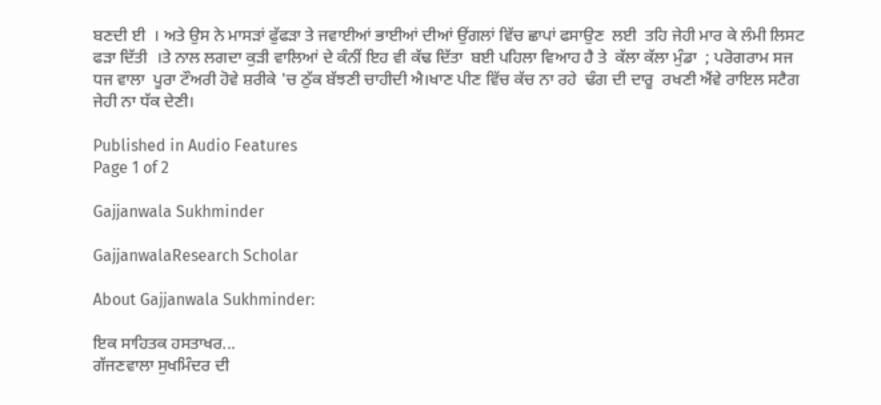ਬਣਦੀ ਈ  । ਅਤੇ ਉਸ ਨੇ ਮਾਸੜਾਂ ਫੁੱਫੜਾ ਤੇ ਜਵਾਈਆਂ ਭਾਈਆਂ ਦੀਆਂ ਉਂਗਲਾਂ ਵਿੱਚ ਛਾਪਾਂ ਫਸਾਉਣ  ਲਈ  ਤਹਿ ਜੇਹੀ ਮਾਰ ਕੇ ਲੰਮੀ ਲਿਸਟ ਫੜਾ ਦਿੱਤੀ  ।ਤੇ ਨਾਲ ਲਗਦਾ ਕੁੜੀ ਵਾਲਿਆਂ ਦੇ ਕੰਨੀਂ ਇਹ ਵੀ ਕੱਢ ਦਿੱਤਾ  ਬਈ ਪਹਿਲਾ ਵਿਆਹ ਹੈ ਤੇ  ਕੱਲਾ ਕੱਲਾ ਮੁੰਡਾ  ; ਪਰੋਗਰਾਮ ਸਜ ਧਜ ਵਾਲਾ  ਪੂਰਾ ਟੌਅਰੀ ਹੋਵੇ ਸ਼ਰੀਕੇ 'ਚ ਠੁੱਕ ਬੱਝਣੀ ਚਾਹੀਦੀ ਐ।ਖਾਣ ਪੀਣ ਵਿੱਚ ਕੱਚ ਨਾ ਰਹੇ  ਢੰਗ ਦੀ ਦਾਰੂ  ਰਖਣੀ ਐਂਵੇ ਰਾਇਲ ਸਟੈਗ  ਜੇਹੀ ਨਾ ਧੱਕ ਦੇਣੀ।

Published in Audio Features
Page 1 of 2

Gajjanwala Sukhminder

GajjanwalaResearch Scholar

About Gajjanwala Sukhminder:

ਇਕ ਸਾਹਿਤਕ ਹਸਤਾਖਰ...
ਗੱਜਣਵਾਲਾ ਸੁਖਮਿੰਦਰ ਦੀ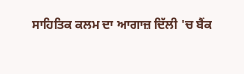ਸਾਹਿਤਿਕ ਕਲਮ ਦਾ ਆਗਾਜ਼ ਦਿੱਲੀ 'ਚ ਬੈਂਕ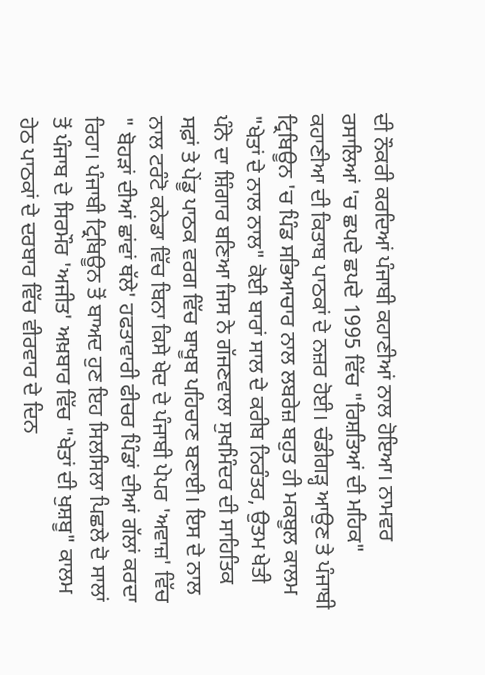ਦੀ ਨੌਕਰੀ ਕਰਦਿਆਂ ਪੰਜਾਬੀ ਕਹਾਣੀਆਂ ਨਾਲ ਹੋਇਆ। ਨਾਮਵਰ ਰਸਾਲਿਆਂ 'ਚ ਛਪਦੇ ਛਪਦੇ 1995 ਵਿੱਚ "ਰਿਸ਼ਤਿਆਂ ਦੀ ਮਹਿਕ" ਕਹਾਣੀਆ ਦੀ ਕਿਤਾਬ ਪਾਠਕਾਂ ਦੇ ਨਜ਼ਰ ਹੋਈ। ਚੰਡੀਗੜ੍ਹ ਆਉਣ ਤੇ ਪੰਜਾਬੀ ਟ੍ਰਿਬਿਊਨ 'ਚ ਪਿੰਡ ਸਭਿਆਚਾਰ ਨਾਲ ਲਬਰੇਜ਼ ਬਹੁਤ ਹੀ ਮਕਬੂਲ ਕਾਲਮ "ਖੇਤਾਂ ਦੇ ਨਾਲ ਨਾਲ" ਕੋਈ ਬਾਰਾਂ ਸਾਲ ਦੇ ਕਰੀਬ ਨਿਰੰਤਰ, ਉਤਮ ਖੇਤੀ ਪੰਨੇ ਦਾ ਸ਼ਿੰਗਾਰ ਬਣਿਆ ਜਿਸ ਨੇ ਗੱਜਣਵਾਲਾ ਸੁਖਮਿੰਦਰ ਦੀ ਸਾਹਿਤਿਕ ਸਫ਼ਾਂ ਤੇ ਪੇਂਡੂ ਪਾਠਕ ਵਰਗ ਵਿੱਚ ਬਾਖੂਬ ਪਹਿਚਾਣ ਬਣਾਈ। ਇਸ ਦੇ ਨਾਲ ਨਾਲ ਟਰੰਟੋ ਕਨੇਡਾ ਵਿੱਚ ਬਿਨਾ ਕਿਸੇ ਖੇਦ ਦੇ ਪੰਜਾਬੀ ਪੇਪਰ 'ਅਵਾਜ਼' ਵਿੱਚ " ਬੋਹੜਾਂ ਦੀਆਂ ਛਾਂਵਾਂ ਥੱਲੇ' ਹਫਤਾਵਾਰੀ ਫੀਚਰ ਪਿੰਡਾਂ ਦੀਆਂ ਗੱਲਾਂ ਕਰਦਾ ਰਿਹਾ। ਪੰਜਾਬੀ ਟ੍ਰਿਬਿਊਨ ਤੋਂ ਬਾਅਦ ਹੁਣ ਇਹ ਸਿਲਸਿਲਾ ਪਿਛਲੇ ਦੋ ਸਾਲਾਂ ਤੋਂ ਪੰਜਾਬ ਦੇ ਸਿਰਮੌਰ 'ਅਜੀਤ' ਅਖ਼ਬਾਰ ਵਿੱਚ "ਖੇਤਾਂ ਦੀ ਖੁਸ਼ਬੂ" ਕਾਲਮ ਹੇਠ ਪਾਠਕਾਂ ਦੇ ਦਰਬਾਰ ਵਿੱਚ ਵੀਰਵਾਰ ਦੇ ਦਿਨ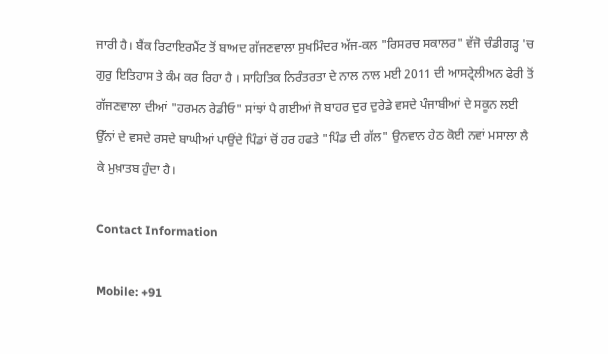ਜਾਰੀ ਹੈ। ਬੈਂਕ ਰਿਟਾਇਰਮੈਂਟ ਤੋਂ ਬਾਅਦ ਗੱਜਣਵਾਲਾ ਸੁਖਮਿੰਦਰ ਅੱਜ-ਕਲ "ਰਿਸਰਚ ਸਕਾਲਰ" ਵੱਜੋ ਚੰਡੀਗੜ੍ਹ 'ਚ ਗੁਰੁ ਇਤਿਹਾਸ ਤੇ ਕੰਮ ਕਰ ਰਿਹਾ ਹੈ । ਸਾਹਿਤਿਕ ਨਿਰੰਤਰਤਾ ਦੇ ਨਾਲ ਨਾਲ ਮਈ 2011 ਦੀ ਆਸਟ੍ਰੇਲੀਅਨ ਫੇਰੀ ਤੋਂ ਗੱਜਣਵਾਲਾ ਦੀਆਂ "ਹਰਮਨ ਰੇਡੀਓ" ਸਾਂਝਾਂ ਪੈ ਗਈਆਂ ਜੋ ਬਾਹਰ ਦੁਰ ਦੁਰੇਡੇ ਵਸਦੇ ਪੰਜਾਬੀਆਂ ਦੇ ਸਕੂਨ ਲਈ ਉੱਨਾਂ ਦੇ ਵਸਦੇ ਰਸਦੇ ਬਾਘੀਆਂ ਪਾਉਂਦੇ ਪਿੰਡਾਂ ਚੋਂ ਹਰ ਹਫਤੇ "ਪਿੰਡ ਦੀ ਗੱਲ" ਉਨਵਾਨ ਹੇਠ ਕੋਈ ਨਵਾਂ ਮਸਾਲਾ ਲੈ ਕੇ ਮੁਖ਼ਾਤਬ ਹੁੰਦਾ ਹੈ।

Contact Information

Mobile: +91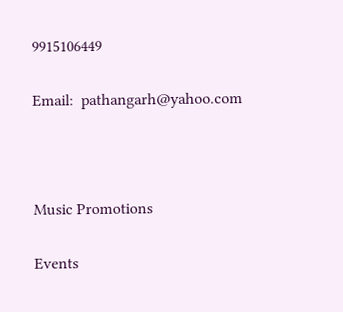9915106449

Email:  pathangarh@yahoo.com



Music Promotions

Events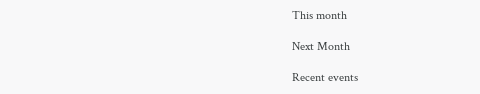This month

Next Month

Recent events